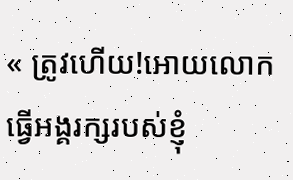« ត្រូវហើយ!អោយលោកធ្វើអង្គរក្សរបស់ខ្ញុំ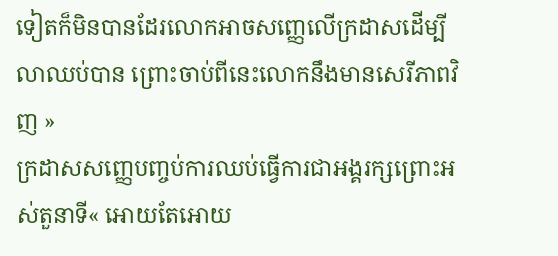ទៀតក៏មិនបានដែរលោកអាចសញ្ញេលេីក្រដាសដេីម្បីលាឈប់បាន ព្រោះចាប់ពីនេះលោកនឹងមានសេរីភាពវិញ »
ក្រដាសសញ្ញេបញ្ចប់ការឈប់ធ្វេីការជាអង្គរក្សព្រោះអស់តួនាទី« អោយតែអោយ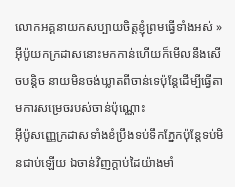លោកអគ្គនាយកសប្បាយចិត្តខ្ញុំព្រមធ្វើទាំងអស់ » អុីប៉ូយកក្រដាសនោះមកកាន់ហើយក៏មេីលនឹងសេីចបន្តិច នាយមិនចង់ឃ្លាតពីចាន់ទេប៉ុន្តែដេីម្បីធ្វេីតាមការសម្រេចរបស់ចាន់ប៉ុណ្ណោះ
អុីប៉ូសញ្ញេក្រដាសទាំងខំប្រឹងទប់ទឹកភ្នែកប៉ុន្តែទប់មិនជាប់ឡើយ ឯចាន់វិញក្តាប់ដៃយ៉ាងមាំ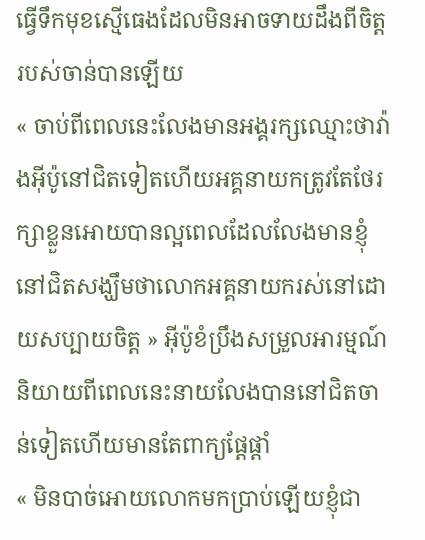ធ្វើទឹកមុខស្មើធេងដែលមិនអាចទាយដឹងពីចិត្តរបស់ចាន់បានឡើយ
« ចាប់ពីពេលនេះលែងមានអង្គរក្សឈ្មោះថាវ៉ាងអុីប៉ូនៅជិតទៀតហើយអគ្គនាយកត្រូវតែថែរក្សាខ្លួនអោយបានល្អពេលដែលលែងមានខ្ញុំនៅជិតសង្ឃឹមថាលោកអគ្គនាយករស់នៅដោយសប្បាយចិត្ត » អុីប៉ូខំប្រឹងសម្រួលអារម្មណ៍និយាយពីពេលនេះនាយលែងបាននៅជិតចាន់ទៀតហេីយមានតែពាក្យផ្តែផ្តាំ
« មិនបាច់អោយលោកមកប្រាប់ឡើយខ្ញុំជា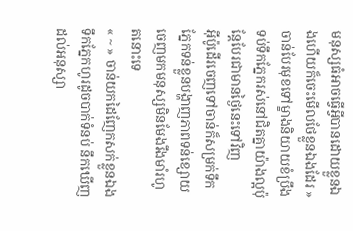មនុស្សធំអាចធ្វើអ្វីបានដោយខ្លួនឯងហេីយក៏ចេះមេីលថែខ្លួនឯងដែរ » ចាន់បែរមុខទៅម្ខាងនិយាយខំប្រឹងទប់ទឹកភ្នែករស់នៅជិតគ្នាយ៉ាងល្អប៉ុន្តែបែរជាមានថ្ងៃនេះទៅវិញ
អុីប៉ូដេីរចេញទៅចាន់ក៏សម្រក់ទឹកភ្នែកទន់ខ្លួនបង្ហាញភាពទន់ខ្សោយចេញមកមនុស្សមិនមែងរឹងមាំរហូតនោះទេ
« ~ » ចាន់យកដៃញែកសក់ខ្លួនឯងទឹកភ្នែកហូរដូចបាក់ទំនប់ នឹកឃើញដល់អនុស្សា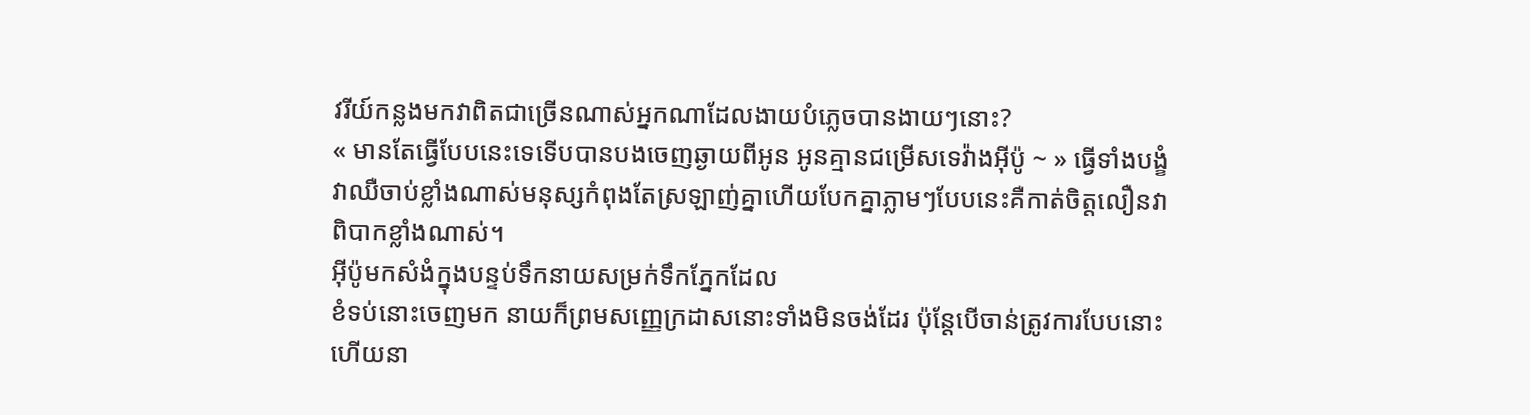វរីយ៍កន្លងមកវាពិតជាច្រើនណាស់អ្នកណាដែលងាយបំភ្លេចបានងាយៗនោះ?
« មានតែធ្វើបែបនេះទេទេីបបានបងចេញឆ្ងាយពីអូន អូនគ្មានជម្រើសទេវ៉ាងអុីប៉ូ ~ » ធ្វើទាំងបង្ខំវាឈឺចាប់ខ្លាំងណាស់មនុស្សកំពុងតែស្រឡាញ់គ្នាហើយបែកគ្នាភ្លាមៗបែបនេះគឺកាត់ចិត្តលឿនវាពិបាកខ្លាំងណាស់។
អុីប៉ូមកសំងំក្នុងបន្ទប់ទឹកនាយសម្រក់ទឹកភ្នែកដែល
ខំទប់នោះចេញមក នាយក៏ព្រមសញ្ញេក្រដាសនោះទាំងមិនចង់ដែរ ប៉ុន្តែបេីចាន់ត្រូវការបែបនោះហើយនា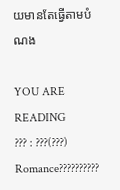យមានតែធ្វេីតាមបំណង

YOU ARE READING
??? : ???(???)
Romance??????????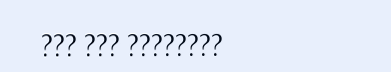??? ??? ????????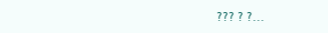??? ? ?...